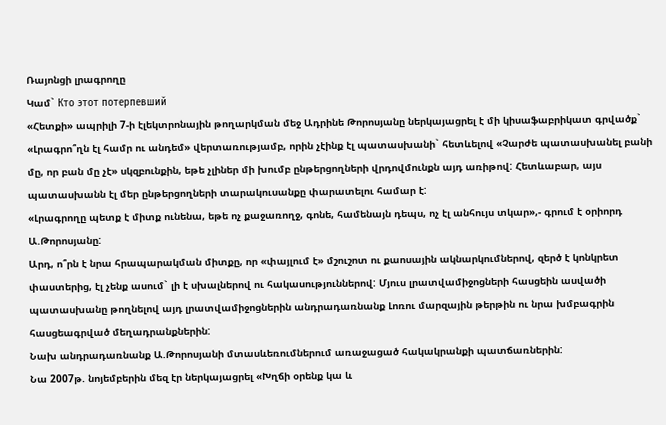Ռայոնցի լրագրողը
Կամ` Кто этот потерпевший
«Հետքի» ապրիլի 7-ի էլեկտրոնային թողարկման մեջ Ադրինե Թորոսյանը ներկայացրել է մի կիսաֆաբրիկատ գրվածք` «Լրագրո՞ղն էլ համր ու անդեմ» վերտառությամբ, որին չէինք էլ պատասխանի` հետևելով «Չարժե պատասխանել բանի մը, որ բան մը չէ» սկզբունքին, եթե չլիներ մի խումբ ընթերցողների վրդովմունքն այդ առիթով: Հետևաբար, այս պատասխանն էլ մեր ընթերցողների տարակուսանքը փարատելու համար է:
«Լրագրողը պետք է միտք ունենա, եթե ոչ քաջառողջ, գոնե, համենայն դեպս, ոչ էլ անհույս տկար»,- գրում է օրիորդ Ա.Թորոսյանը:
Արդ, ո՞րն է նրա հրապարակման միտքը, որ «փայլում է» մշուշոտ ու քաոսային ակնարկումներով, զերծ է կոնկրետ փաստերից, էլ չենք ասում` լի է սխալներով ու հակասություններով: Մյուս լրատվամիջոցների հասցեին ասվածի պատասխանը թողնելով այդ լրատվամիջոցներին անդրադառնանք Լոռու մարզային թերթին ու նրա խմբագրին հասցեագրված մեղադրանքներին:
Նախ անդրադառնանք Ա.Թորոսյանի մտասևեռումներում առաջացած հակակրանքի պատճառներին:
Նա 2007թ. նոյեմբերին մեզ էր ներկայացրել «Խղճի օրենք կա և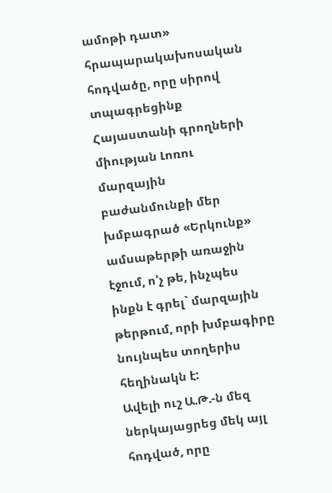ամոթի դատ» հրապարակախոսական հոդվածը, որը սիրով տպագրեցինք Հայաստանի գրողների միության Լոռու մարզային բաժանմունքի մեր խմբագրած «Երկունք» ամսաթերթի առաջին էջում, ո'չ թե, ինչպես ինքն է գրել` մարզային թերթում, որի խմբագիրը նույնպես տողերիս հեղինակն է:
Ավելի ուշ Ա.Թ.-ն մեզ ներկայացրեց մեկ այլ հոդված, որը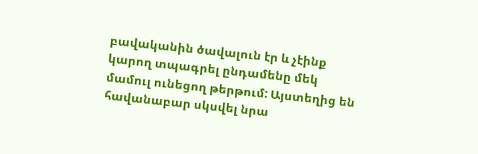բավականին ծավալուն էր և չէինք կարող տպագրել ընդամենը մեկ մամուլ ունեցող թերթում: Այստեղից են հավանաբար սկսվել նրա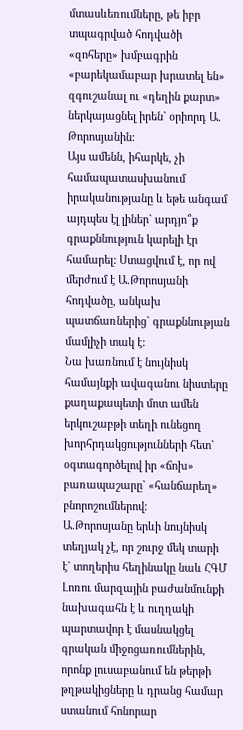մտասևեռումները, թե իբր տպագրված հոդվածի «զոհերը» խմբագրին «բարեկամաբար խրատել են» զգուշանալ ու «դեղին քարտ» ներկայացնել իրեն` օրիորդ Ա. Թորոսյանին:
Այս ամենն, իհարկե, չի համապատասխանում իրականությանը և եթե անգամ այդպես էլ լիներ` արդյո՞ք գրաքննություն կարելի էր համարել: Ստացվում է, որ ով մերժում է Ա.Թորոսյանի հոդվածը, անկախ պատճառներից` գրաքննության մամլիչի տակ է:
Նա խառնում է նույնիսկ համայնքի ավագանու նիստերը քաղաքապետի մոտ ամեն երկուշաբթի տեղի ունեցող խորհրդակցությունների հետ` օգտագործելով իր «ճոխ» բառապաշարը` «հանճարեղ» բնորոշումներով:
Ա.Թորոսյանը երևի նույնիսկ տեղյակ չէ, որ շուրջ մեկ տարի է` տողերիս հեղինակը նաև ՀԳՄ Լոռու մարզային բաժանմունքի նախագահն է և ուղղակի պարտավոր է մասնակցել գրական միջոցառումներին, որոնք լուսաբանում են թերթի թղթակիցները և դրանց համար ստանում հոնորար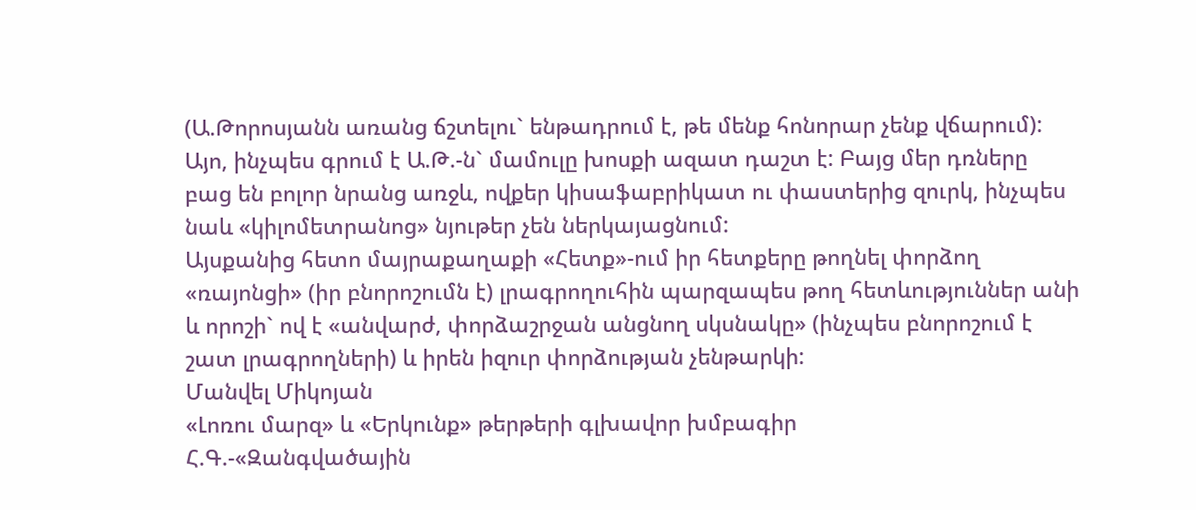(Ա.Թորոսյանն առանց ճշտելու` ենթադրում է, թե մենք հոնորար չենք վճարում):
Այո, ինչպես գրում է Ա.Թ.-ն` մամուլը խոսքի ազատ դաշտ է: Բայց մեր դռները բաց են բոլոր նրանց առջև, ովքեր կիսաֆաբրիկատ ու փաստերից զուրկ, ինչպես նաև «կիլոմետրանոց» նյութեր չեն ներկայացնում:
Այսքանից հետո մայրաքաղաքի «Հետք»-ում իր հետքերը թողնել փորձող «ռայոնցի» (իր բնորոշումն է) լրագրողուհին պարզապես թող հետևություններ անի և որոշի` ով է «անվարժ, փորձաշրջան անցնող սկսնակը» (ինչպես բնորոշում է շատ լրագրողների) և իրեն իզուր փորձության չենթարկի:
Մանվել Միկոյան
«Լոռու մարզ» և «Երկունք» թերթերի գլխավոր խմբագիր
Հ.Գ.-«Զանգվածային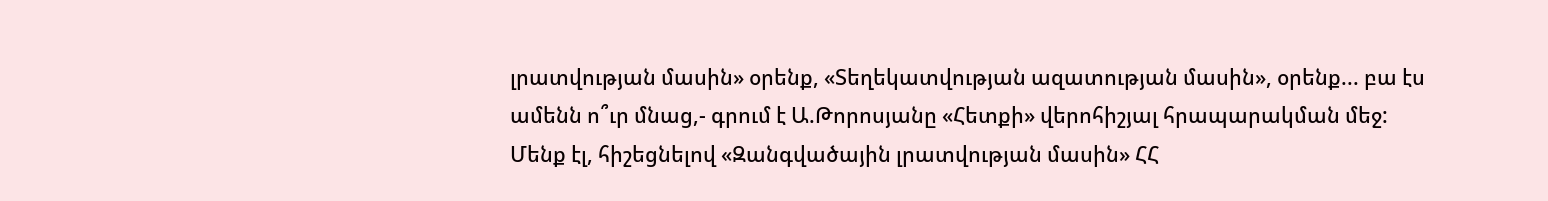լրատվության մասին» օրենք, «Տեղեկատվության ազատության մասին», օրենք... բա էս ամենն ո՞ւր մնաց,- գրում է Ա.Թորոսյանը «Հետքի» վերոհիշյալ հրապարակման մեջ:
Մենք էլ, հիշեցնելով «Զանգվածային լրատվության մասին» ՀՀ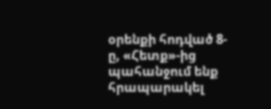օրենքի հոդված 8-ը, «Հետք»-ից պահանջում ենք հրապարակել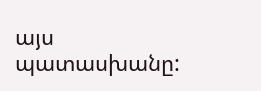այս պատասխանը: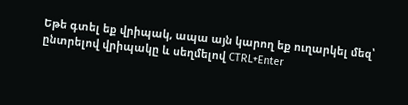Եթե գտել եք վրիպակ, ապա այն կարող եք ուղարկել մեզ՝ ընտրելով վրիպակը և սեղմելով CTRL+Enter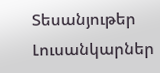Տեսանյութեր
Լուսանկարներ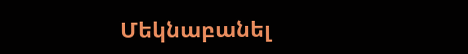Մեկնաբանել